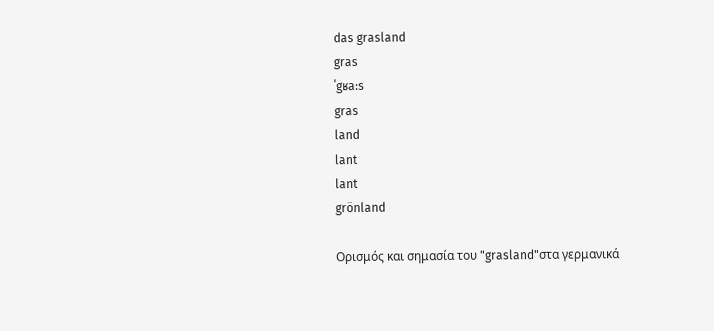das grasland
gras
ˈgʁa:s
gras
land
lant
lant
grönland

Ορισμός και σημασία του "grasland"στα γερμανικά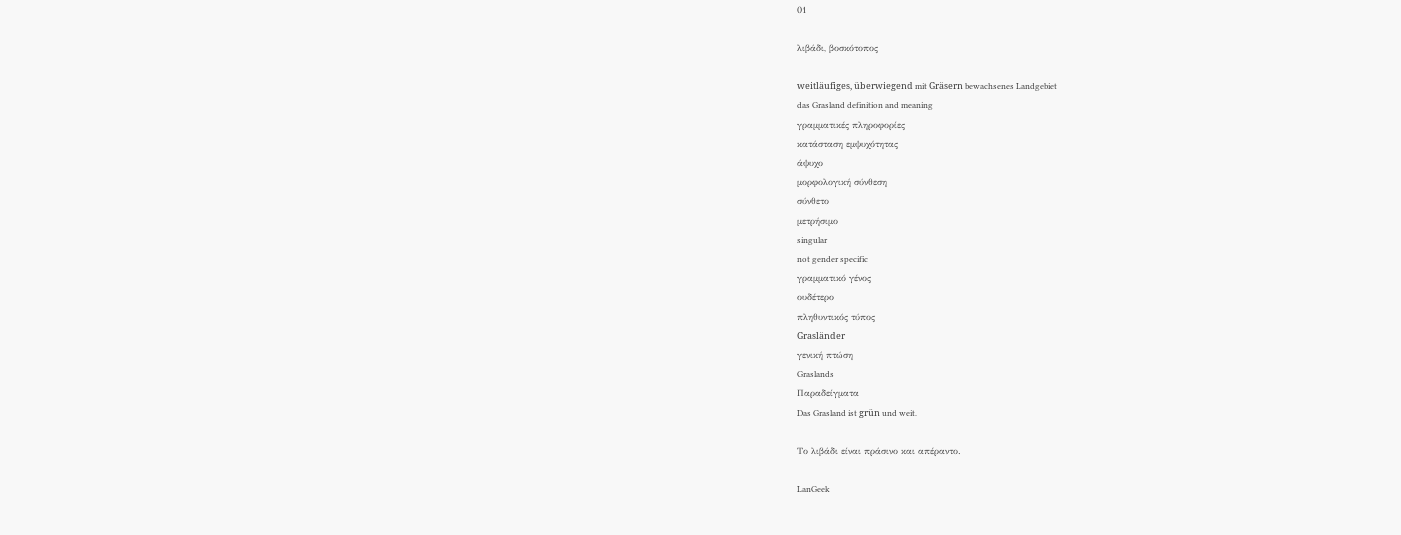01

λιβάδι, βοσκότοπος

weitläufiges, überwiegend mit Gräsern bewachsenes Landgebiet
das Grasland definition and meaning
γραμματικές πληροφορίες
κατάσταση εμψυχότητας
άψυχο
μορφολογική σύνθεση
σύνθετο
μετρήσιμο
singular
not gender specific
γραμματικό γένος
ουδέτερο
πληθυντικός τύπος
Grasländer
γενική πτώση
Graslands
Παραδείγματα
Das Grasland ist grün und weit.

Το λιβάδι είναι πράσινο και απέραντο.

LanGeek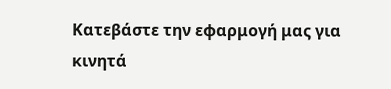Κατεβάστε την εφαρμογή μας για κινητά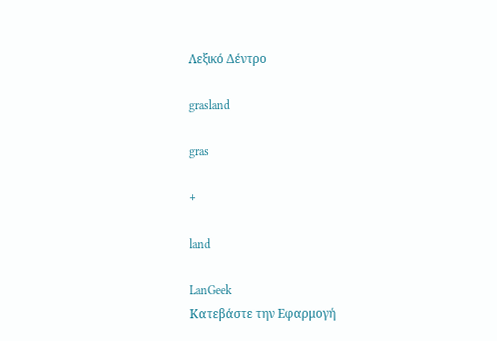Λεξικό Δέντρο

grasland

gras

+

land

LanGeek
Κατεβάστε την Εφαρμογή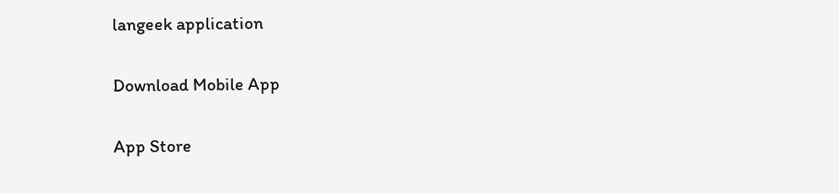langeek application

Download Mobile App

App Store